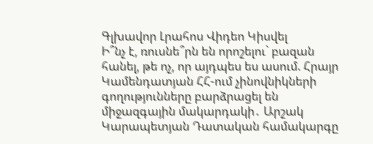Գլխավոր Լրահոս Վիդեո Կիսվել
Ի՞նչ է, ռուսնե՞րն են որոշելու` բազան հանել, թե ոչ, որ այդպես ես ասում. Հրայր Կամենդատյան ՀՀ-ում չինովնիկների գողությունները բարձրացել են միջազգային մակարդակի․ Արշակ Կարապետյան Դատական համակարգը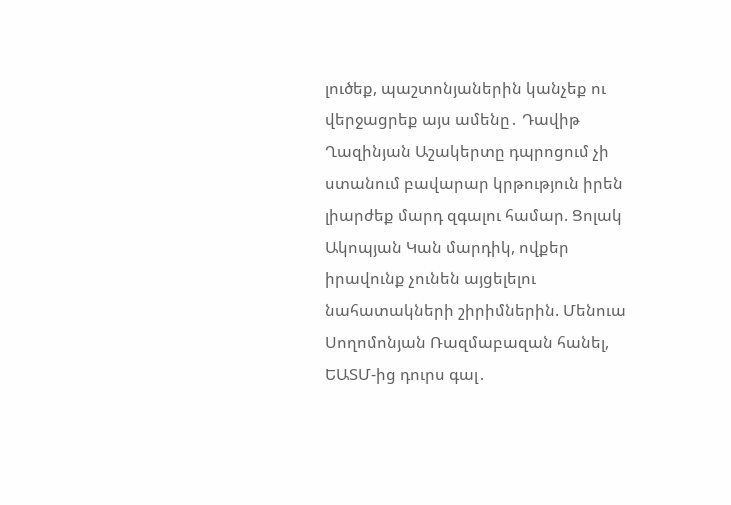լուծեք, պաշտոնյաներին կանչեք ու վերջացրեք այս ամենը․ Դավիթ Ղազինյան Աշակերտը դպրոցում չի ստանում բավարար կրթություն իրեն լիարժեք մարդ զգալու համար. Ցոլակ Ակոպյան Կան մարդիկ, ովքեր իրավունք չունեն այցելելու նահատակների շիրիմներին. Մենուա Սողոմոնյան Ռազմաբազան հանել, ԵԱՏՄ-ից դուրս գալ․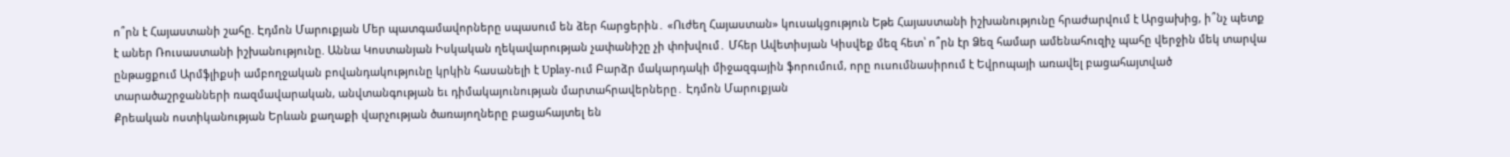ո՞րն է Հայաստանի շահը. Էդմոն Մարուքյան Մեր պատգամավորները սպասում են ձեր հարցերին․ «Ուժեղ Հայաստան» կուսակցություն Եթե Հայաստանի իշխանությունը հրաժարվում է Արցախից, ի՞նչ պետք է աներ Ռուսաստանի իշխանությունը. Աննա Կոստանյան Իսկական ղեկավարության չափանիշը չի փոխվում․ Մհեր Ավետիսյան Կիսվեք մեզ հետ՝ ո՞րն էր Ձեզ համար ամենահուզիչ պահը վերջին մեկ տարվա ընթացքում Արմֆլիքսի ամբողջական բովանդակությունը կրկին հասանելի է Uplay-ում Բարձր մակարդակի միջազգային ֆորումում, որը ուսումնասիրում է Եվրոպայի առավել բացահայտված տարածաշրջանների ռազմավարական, անվտանգության եւ դիմակայունության մարտահրավերները․ Էդմոն Մարուքյան
Քրեական ոստիկանության Երևան քաղաքի վարչության ծառայողները բացահայտել են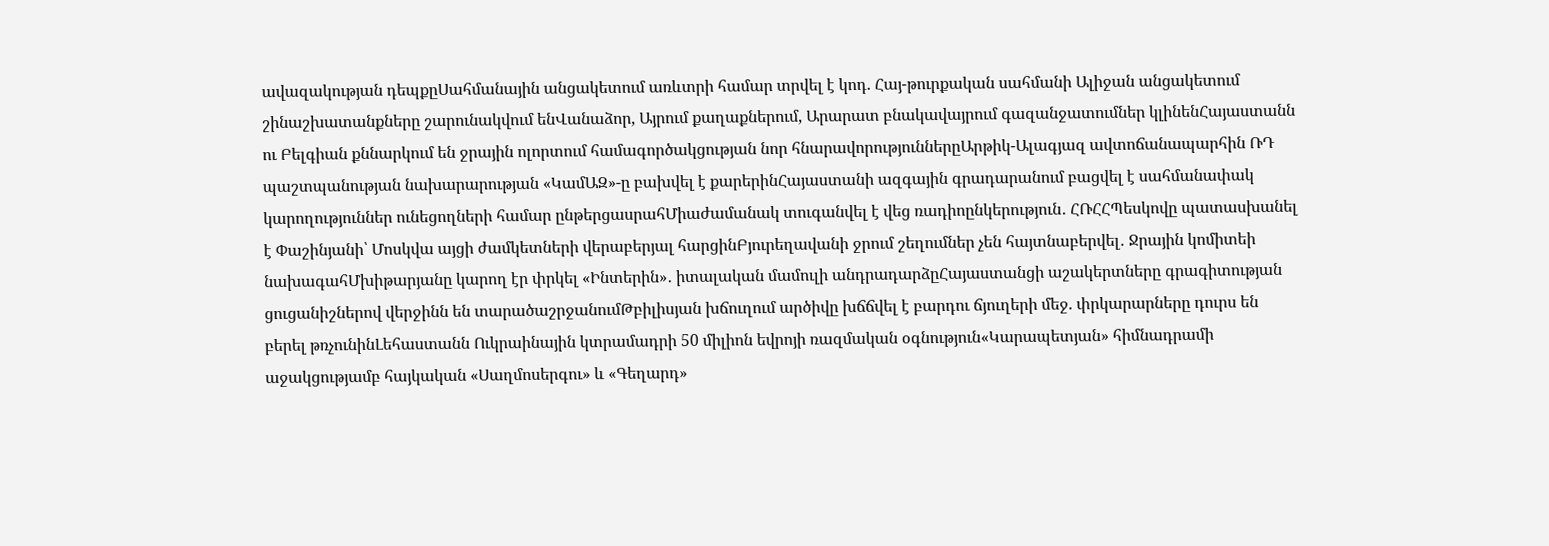ավազակության դեպքըՍահմանային անցակետում առևտրի համար տրվել է կոդ. Հայ-թուրքական սահմանի Ալիջան անցակետում շինաշխատանքները շարունակվում ենՎանաձոր, Այրում քաղաքներում, Արարատ բնակավայրում գազանջատումներ կլինենՀայաստանն ու Բելգիան քննարկում են ջրային ոլորտում համագործակցության նոր հնարավորություններըԱրթիկ-Ալագյազ ավտոճանապարհին ՌԴ պաշտպանության նախարարության «ԿամԱԶ»-ը բախվել է քարերինՀայաստանի ազգային գրադարանում բացվել է սահմանափակ կարողություններ ունեցողների համար ընթերցասրահՄիաժամանակ տուգանվել է վեց ռադիոընկերություն․ ՀՌՀՀՊեսկովը պատասխանել է Փաշինյանի՝ Մոսկվա այցի ժամկետների վերաբերյալ հարցինԲյուրեղավանի ջրում շեղումներ չեն հայտնաբերվել․ Ջրային կոմիտեի նախագահՄխիթարյանը կարող էր փրկել «Ինտերին»․ իտալական մամուլի անդրադարձըՀայաստանցի աշակերտները գրագիտության ցուցանիշներով վերջինն են տարածաշրջանումԹբիլիսյան խճուղում արծիվը խճճվել է բարդու ճյուղերի մեջ. փրկարարները դուրս են բերել թռչունինԼեհաստանն Ուկրաինային կտրամադրի 50 միլիոն եվրոյի ռազմական օգնություն«Կարապետյան» հիմնադրամի աջակցությամբ հայկական «Սաղմոսերգու» և «Գեղարդ»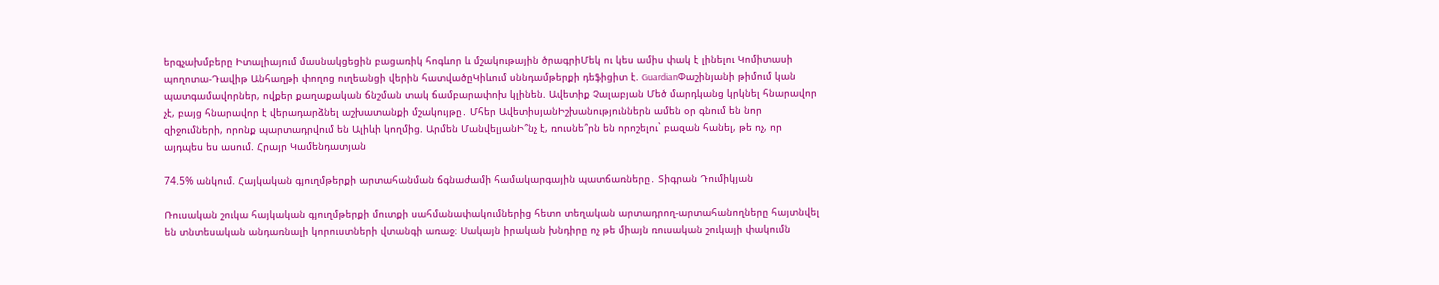երգչախմբերը Իտալիայում մասնակցեցին բացառիկ հոգևոր և մշակութային ծրագրիՄեկ ու կես ամիս փակ է լինելու Կոմիտասի պողոտա-Դավիթ Անհաղթի փողոց ուղեանցի վերին հատվածըԿիևում սննդամթերքի դեֆիցիտ է. GuardianՓաշինյանի թիմում կան պատգամավորներ, ովքեր քաղաքական ճնշման տակ ճամբարափոխ կլինեն. Ավետիք Չալաբյան Մեծ մարդկանց կրկնել հնարավոր չէ, բայց հնարավոր է վերադարձնել աշխատանքի մշակույթը․ Մհեր ԱվետիսյանԻշխանություններն ամեն օր գնում են նոր զիջումների, որոնք պարտադրվում են Ալիևի կողմից. Արմեն ՄանվելյանԻ՞նչ է, ռուսնե՞րն են որոշելու` բազան հանել, թե ոչ, որ այդպես ես ասում. Հրայր Կամենդատյան

74.5% անկում. Հայկական գյուղմթերքի արտահանման ճգնաժամի համակարգային պատճառները․ Տիգրան Դումիկյան

Ռուսական շուկա հայկական գյուղմթերքի մուտքի սահմանափակումներից հետո տեղական արտադրող-արտահանողները հայտնվել են տնտեսական անդառնալի կորուստների վտանգի առաջ։ Սակայն իրական խնդիրը ոչ թե միայն ռուսական շուկայի փակումն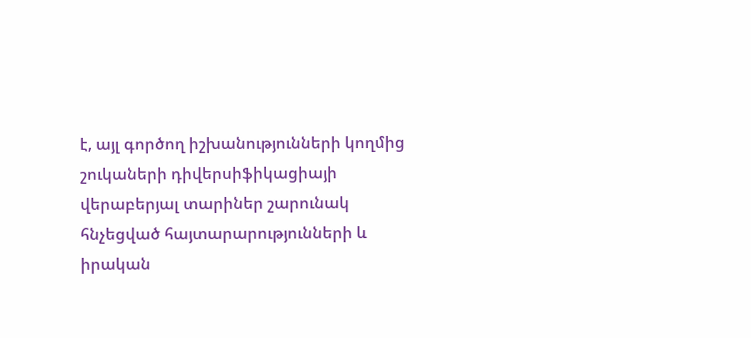է, այլ գործող իշխանությունների կողմից շուկաների դիվերսիֆիկացիայի վերաբերյալ տարիներ շարունակ հնչեցված հայտարարությունների և իրական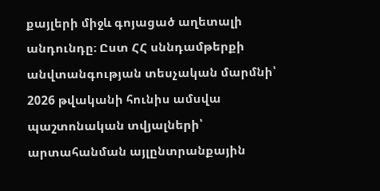քայլերի միջև գոյացած աղետալի անդունդը։ Ըստ ՀՀ սննդամթերքի անվտանգության տեսչական մարմնի՝ 2026 թվականի հունիս ամսվա պաշտոնական տվյալների՝ արտահանման այլընտրանքային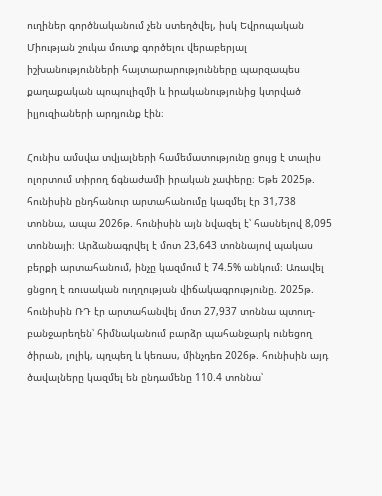ուղիներ գործնականում չեն ստեղծվել, իսկ Եվրոպական Միության շուկա մուտք գործելու վերաբերյալ իշխանությունների հայտարարությունները պարզապես քաղաքական պոպուլիզմի և իրականությունից կտրված իլյուզիաների արդյունք էին։

Հունիս ամսվա տվյալների համեմատությունը ցույց է տալիս ոլորտում տիրող ճգնաժամի իրական չափերը։ Եթե 2025թ. հունիսին ընդհանուր արտահանումը կազմել էր 31,738 տոննա, ապա 2026թ. հունիսին այն նվազել է՝ հասնելով 8,095 տոննայի։ Արձանագրվել է մոտ 23,643 տոննայով պակաս բերքի արտահանում, ինչը կազմում է 74.5% անկում։ Առավել ցնցող է ռուսական ուղղության վիճակագրությունը. 2025թ. հունիսին ՌԴ էր արտահանվել մոտ 27,937 տոննա պտուղ-բանջարեղեն՝ հիմնականում բարձր պահանջարկ ունեցող ծիրան, լոլիկ, պղպեղ և կեռաս, մինչդեռ 2026թ. հունիսին այդ ծավալները կազմել են ընդամենը 110.4 տոննա՝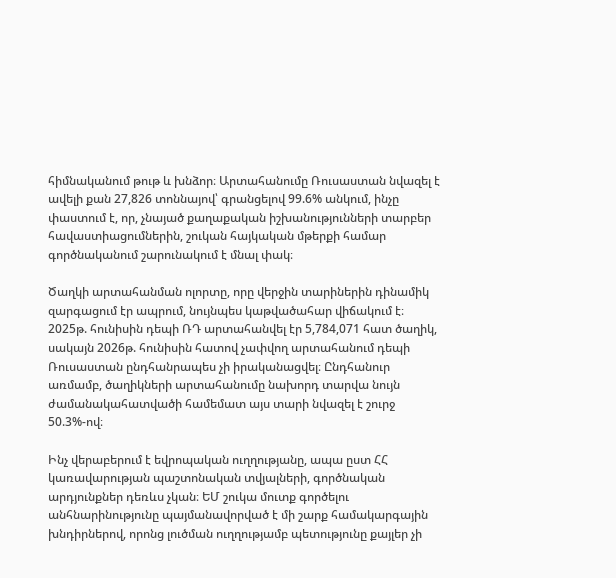հիմնականում թութ և խնձոր։ Արտահանումը Ռուսաստան նվազել է ավելի քան 27,826 տոննայով՝ գրանցելով 99.6% անկում, ինչը փաստում է, որ, չնայած քաղաքական իշխանությունների տարբեր հավաստիացումներին, շուկան հայկական մթերքի համար գործնականում շարունակում է մնալ փակ։

Ծաղկի արտահանման ոլորտը, որը վերջին տարիներին դինամիկ զարգացում էր ապրում, նույնպես կաթվածահար վիճակում է։ 2025թ. հունիսին դեպի ՌԴ արտահանվել էր 5,784,071 հատ ծաղիկ, սակայն 2026թ. հունիսին հատով չափվող արտահանում դեպի Ռուսաստան ընդհանրապես չի իրականացվել։ Ընդհանուր առմամբ, ծաղիկների արտահանումը նախորդ տարվա նույն ժամանակահատվածի համեմատ այս տարի նվազել է շուրջ 50.3%-ով։

Ինչ վերաբերում է եվրոպական ուղղությանը, ապա ըստ ՀՀ կառավարության պաշտոնական տվյալների, գործնական արդյունքներ դեռևս չկան։ ԵՄ շուկա մուտք գործելու անհնարինությունը պայմանավորված է մի շարք համակարգային խնդիրներով, որոնց լուծման ուղղությամբ պետությունը քայլեր չի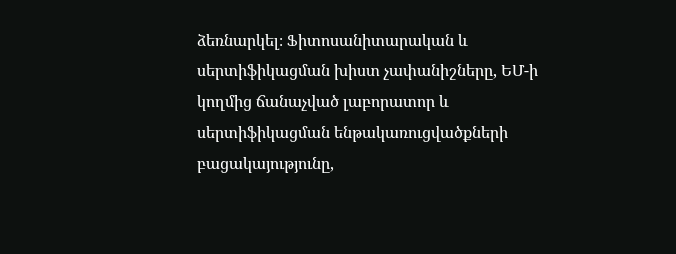ձեռնարկել։ Ֆիտոսանիտարական և սերտիֆիկացման խիստ չափանիշները, ԵՄ-ի կողմից ճանաչված լաբորատոր և սերտիֆիկացման ենթակառուցվածքների բացակայությունը,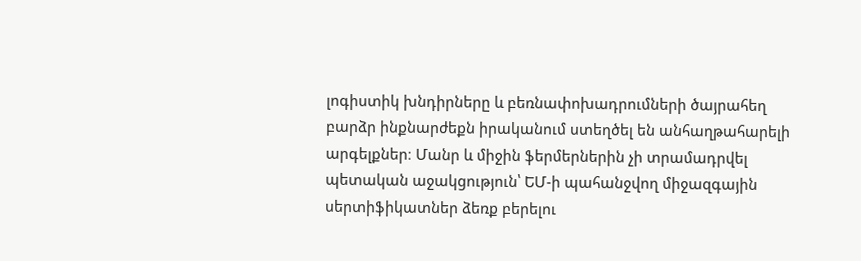լոգիստիկ խնդիրները և բեռնափոխադրումների ծայրահեղ բարձր ինքնարժեքն իրականում ստեղծել են անհաղթահարելի արգելքներ։ Մանր և միջին ֆերմերներին չի տրամադրվել պետական աջակցություն՝ ԵՄ-ի պահանջվող միջազգային սերտիֆիկատներ ձեռք բերելու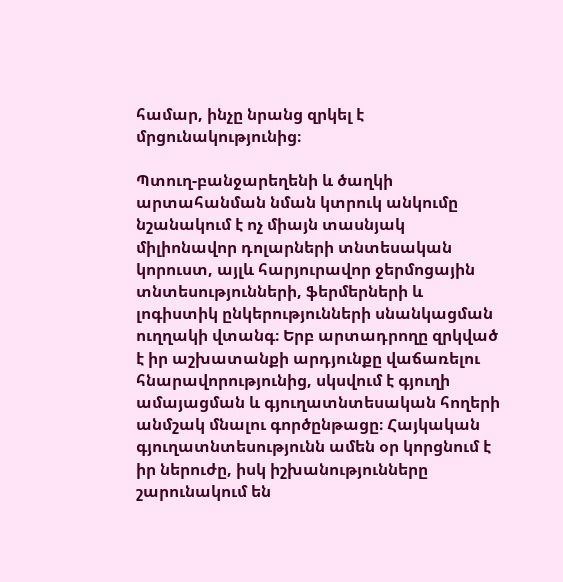համար, ինչը նրանց զրկել է մրցունակությունից։

Պտուղ-բանջարեղենի և ծաղկի արտահանման նման կտրուկ անկումը նշանակում է ոչ միայն տասնյակ միլիոնավոր դոլարների տնտեսական կորուստ, այլև հարյուրավոր ջերմոցային տնտեսությունների, ֆերմերների և լոգիստիկ ընկերությունների սնանկացման ուղղակի վտանգ։ Երբ արտադրողը զրկված է իր աշխատանքի արդյունքը վաճառելու հնարավորությունից, սկսվում է գյուղի ամայացման և գյուղատնտեսական հողերի անմշակ մնալու գործընթացը։ Հայկական գյուղատնտեսությունն ամեն օր կորցնում է իր ներուժը, իսկ իշխանությունները շարունակում են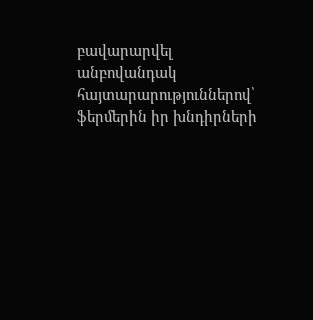բավարարվել անբովանդակ հայտարարություններով՝ ֆերմերին իր խնդիրների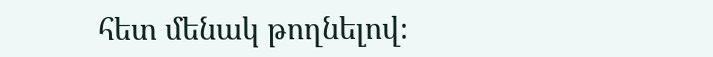հետ մենակ թողնելով։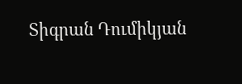Տիգրան Դումիկյան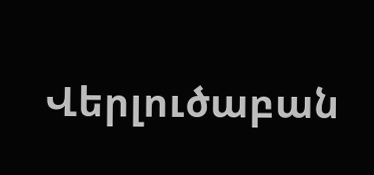Վերլուծաբան